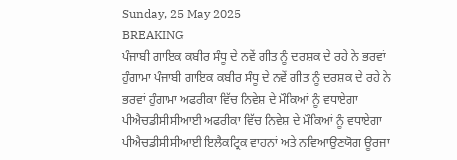Sunday, 25 May 2025
BREAKING
ਪੰਜਾਬੀ ਗਾਇਕ ਕਬੀਰ ਸੰਧੂ ਦੇ ਨਵੇਂ ਗੀਤ ਨੂੰ ਦਰਸ਼ਕ ਦੇ ਰਹੇ ਨੇ ਭਰਵਾਂ ਹੁੰਗਾਮਾ ਪੰਜਾਬੀ ਗਾਇਕ ਕਬੀਰ ਸੰਧੂ ਦੇ ਨਵੇਂ ਗੀਤ ਨੂੰ ਦਰਸ਼ਕ ਦੇ ਰਹੇ ਨੇ ਭਰਵਾਂ ਹੁੰਗਾਮਾ ਅਫਰੀਕਾ ਵਿੱਚ ਨਿਵੇਸ਼ ਦੇ ਮੌਕਿਆਂ ਨੂੰ ਵਧਾਏਗਾ ਪੀਐਚਡੀਸੀਸੀਆਈ ਅਫਰੀਕਾ ਵਿੱਚ ਨਿਵੇਸ਼ ਦੇ ਮੌਕਿਆਂ ਨੂੰ ਵਧਾਏਗਾ ਪੀਐਚਡੀਸੀਸੀਆਈ ਇਲੈਕਟ੍ਰਿਕ ਵਾਹਨਾਂ ਅਤੇ ਨਵਿਆਉਣਯੋਗ ਊਰਜਾ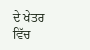ਦੇ ਖੇਤਰ ਵਿੱਚ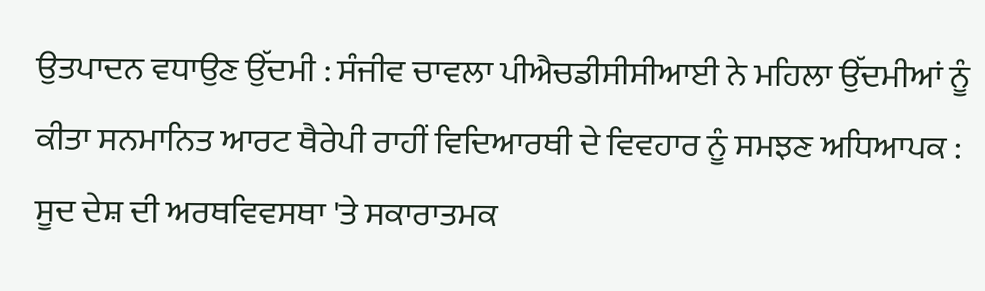ਉਤਪਾਦਨ ਵਧਾਉਣ ਉੱਦਮੀ : ਸੰਜੀਵ ਚਾਵਲਾ ਪੀਐਚਡੀਸੀਸੀਆਈ ਨੇ ਮਹਿਲਾ ਉੱਦਮੀਆਂ ਨੂੰ ਕੀਤਾ ਸਨਮਾਨਿਤ ਆਰਟ ਥੈਰੇਪੀ ਰਾਹੀਂ ਵਿਦਿਆਰਥੀ ਦੇ ਵਿਵਹਾਰ ਨੂੰ ਸਮਝਣ ਅਧਿਆਪਕ : ਸੂਦ ਦੇਸ਼ ਦੀ ਅਰਥਵਿਵਸਥਾ 'ਤੇ ਸਕਾਰਾਤਮਕ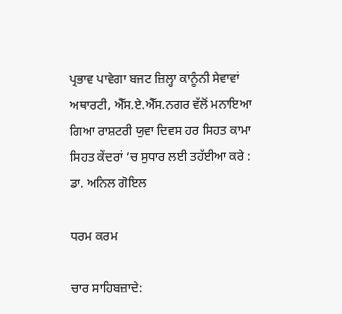ਪ੍ਰਭਾਵ ਪਾਵੇਗਾ ਬਜਟ ਜ਼ਿਲ੍ਹਾ ਕਾਨੂੰਨੀ ਸੇਵਾਵਾਂ ਅਥਾਰਟੀ, ਐੱਸ.ਏ.ਐੱਸ.ਨਗਰ ਵੱਲੋਂ ਮਨਾਇਆ ਗਿਆ ਰਾਸ਼ਟਰੀ ਯੁਵਾ ਦਿਵਸ ਹਰ ਸਿਹਤ ਕਾਮਾ ਸਿਹਤ ਕੇਂਦਰਾਂ ’ਚ ਸੁਧਾਰ ਲਈ ਤਹੱਈਆ ਕਰੇ : ਡਾ. ਅਨਿਲ ਗੋਇਲ

ਧਰਮ ਕਰਮ

ਚਾਰ ਸਾਹਿਬਜ਼ਾਦੇ: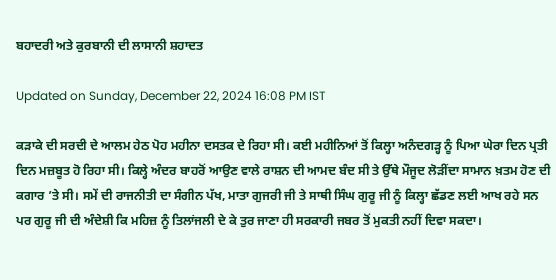ਬਹਾਦਰੀ ਅਤੇ ਕੁਰਬਾਨੀ ਦੀ ਲਾਸਾਨੀ ਸ਼ਹਾਦਤ

Updated on Sunday, December 22, 2024 16:08 PM IST

ਕੜਾਕੇ ਦੀ ਸਰਦੀ ਦੇ ਆਲਮ ਹੇਠ ਪੋਹ ਮਹੀਨਾ ਦਸਤਕ ਦੇ ਰਿਹਾ ਸੀ। ਕਈ ਮਹੀਨਿਆਂ ਤੋਂ ਕਿਲ੍ਹਾ ਅਨੰਦਗੜ੍ਹ ਨੂੰ ਪਿਆ ਘੇਰਾ ਦਿਨ ਪ੍ਰਤੀ ਦਿਨ ਮਜ਼ਬੂਤ ਹੋ ਰਿਹਾ ਸੀ। ਕਿਲ੍ਹੇ ਅੰਦਰ ਬਾਹਰੋਂ ਆਉਣ ਵਾਲੇ ਰਾਸ਼ਨ ਦੀ ਆਮਦ ਬੰਦ ਸੀ ਤੇ ਉੱਥੇ ਮੌਜੂਦ ਲੋੜੀਂਦਾ ਸਾਮਾਨ ਖ਼ਤਮ ਹੋਣ ਦੀ ਕਗਾਰ ’ਤੇ ਸੀ। ਸਮੇਂ ਦੀ ਰਾਜਨੀਤੀ ਦਾ ਸੰਗੀਨ ਪੱਖ, ਮਾਤਾ ਗੁਜਰੀ ਜੀ ਤੇ ਸਾਥੀ ਸਿੰਘ ਗੁਰੂ ਜੀ ਨੂੰ ਕਿਲ੍ਹਾ ਛੱਡਣ ਲਈ ਆਖ ਰਹੇ ਸਨ ਪਰ ਗੁਰੂ ਜੀ ਦੀ ਅੰਦੇਸ਼ੀ ਕਿ ਮਹਿਜ਼ ਨੂੰ ਤਿਲਾਂਜਲੀ ਦੇ ਕੇ ਤੁਰ ਜਾਣਾ ਹੀ ਸਰਕਾਰੀ ਜਬਰ ਤੋਂ ਮੁਕਤੀ ਨਹੀਂ ਦਿਵਾ ਸਕਦਾ।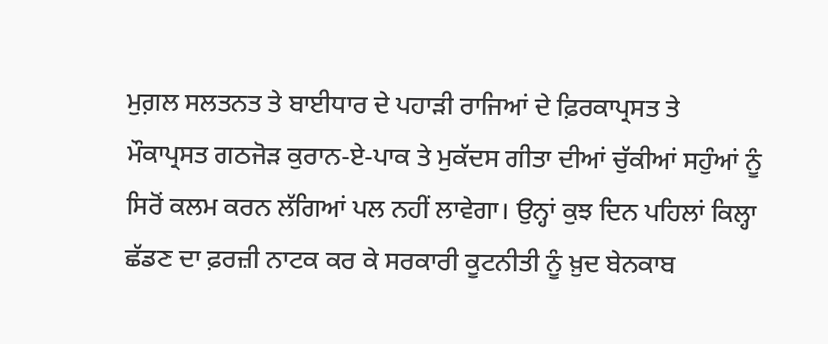ਮੁਗ਼ਲ ਸਲਤਨਤ ਤੇ ਬਾਈਧਾਰ ਦੇ ਪਹਾੜੀ ਰਾਜਿਆਂ ਦੇ ਫ਼ਿਰਕਾਪ੍ਰਸਤ ਤੇ ਮੌਕਾਪ੍ਰਸਤ ਗਠਜੋੜ ਕੁਰਾਨ-ਏ-ਪਾਕ ਤੇ ਮੁਕੱਦਸ ਗੀਤਾ ਦੀਆਂ ਚੁੱਕੀਆਂ ਸਹੁੰਆਂ ਨੂੰ ਸਿਰੋਂ ਕਲਮ ਕਰਨ ਲੱਗਿਆਂ ਪਲ ਨਹੀਂ ਲਾਵੇਗਾ। ਉਨ੍ਹਾਂ ਕੁਝ ਦਿਨ ਪਹਿਲਾਂ ਕਿਲ੍ਹਾ ਛੱਡਣ ਦਾ ਫ਼ਰਜ਼ੀ ਨਾਟਕ ਕਰ ਕੇ ਸਰਕਾਰੀ ਕੂਟਨੀਤੀ ਨੂੰ ਖ਼ੁਦ ਬੇਨਕਾਬ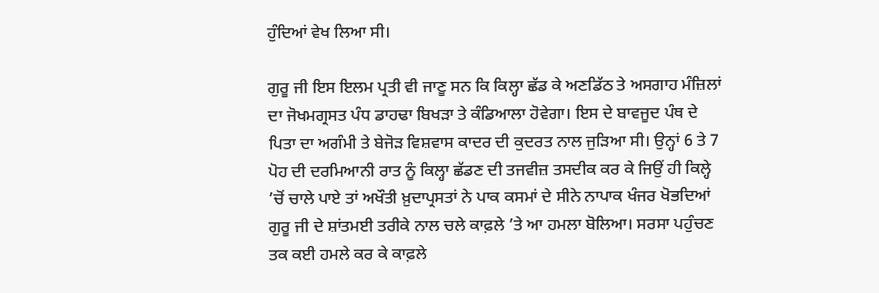ਹੁੰਦਿਆਂ ਵੇਖ ਲਿਆ ਸੀ।

ਗੁਰੂ ਜੀ ਇਸ ਇਲਮ ਪ੍ਰਤੀ ਵੀ ਜਾਣੂ ਸਨ ਕਿ ਕਿਲ੍ਹਾ ਛੱਡ ਕੇ ਅਣਡਿੱਠ ਤੇ ਅਸਗਾਹ ਮੰਜ਼ਿਲਾਂ ਦਾ ਜੋਖਮਗ੍ਰਸਤ ਪੰਧ ਡਾਹਢਾ ਬਿਖੜਾ ਤੇ ਕੰਡਿਆਲਾ ਹੋਵੇਗਾ। ਇਸ ਦੇ ਬਾਵਜੂਦ ਪੰਥ ਦੇ ਪਿਤਾ ਦਾ ਅਗੰਮੀ ਤੇ ਬੇਜੋੜ ਵਿਸ਼ਵਾਸ ਕਾਦਰ ਦੀ ਕੁਦਰਤ ਨਾਲ ਜੁੜਿਆ ਸੀ। ਉਨ੍ਹਾਂ 6 ਤੇ 7 ਪੋਹ ਦੀ ਦਰਮਿਆਨੀ ਰਾਤ ਨੂੰ ਕਿਲ੍ਹਾ ਛੱਡਣ ਦੀ ਤਜਵੀਜ਼ ਤਸਦੀਕ ਕਰ ਕੇ ਜਿਉਂ ਹੀ ਕਿਲ੍ਹੇ ’ਚੋਂ ਚਾਲੇ ਪਾਏ ਤਾਂ ਅਖੌਤੀ ਖ਼ੁਦਾਪ੍ਰਸਤਾਂ ਨੇ ਪਾਕ ਕਸਮਾਂ ਦੇ ਸੀਨੇ ਨਾਪਾਕ ਖੰਜਰ ਖੋਭਦਿਆਂ ਗੁਰੂ ਜੀ ਦੇ ਸ਼ਾਂਤਮਈ ਤਰੀਕੇ ਨਾਲ ਚਲੇ ਕਾਫ਼ਲੇ ’ਤੇ ਆ ਹਮਲਾ ਬੋਲਿਆ। ਸਰਸਾ ਪਹੁੰਚਣ ਤਕ ਕਈ ਹਮਲੇ ਕਰ ਕੇ ਕਾਫ਼ਲੇ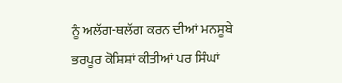ਨੂੰ ਅਲੱਗ-ਥਲੱਗ ਕਰਨ ਦੀਆਂ ਮਨਸੂਬੇ ਭਰਪੂਰ ਕੋਸ਼ਿਸ਼ਾਂ ਕੀਤੀਆਂ ਪਰ ਸਿੰਘਾਂ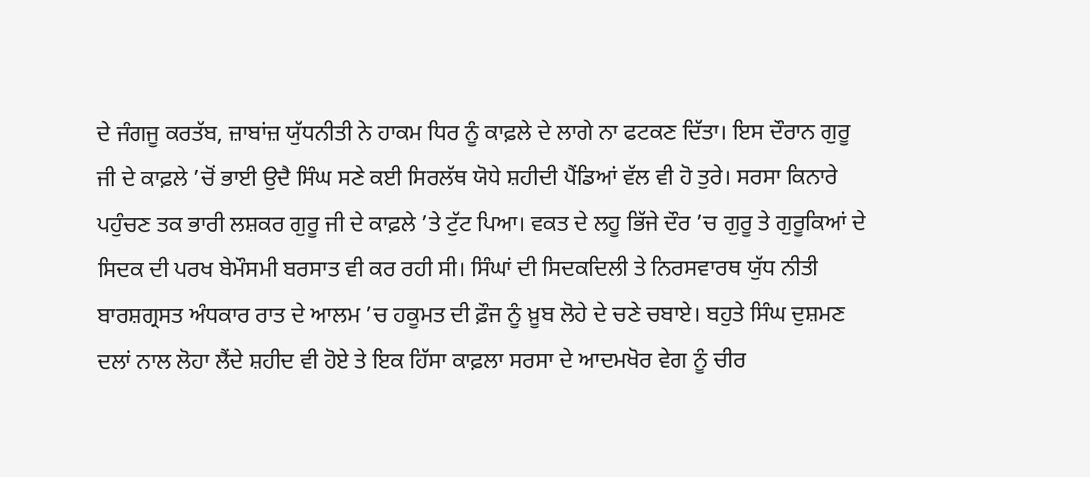ਦੇ ਜੰਗਜੂ ਕਰਤੱਬ, ਜ਼ਾਬਾਂਜ਼ ਯੁੱਧਨੀਤੀ ਨੇ ਹਾਕਮ ਧਿਰ ਨੂੰ ਕਾਫ਼ਲੇ ਦੇ ਲਾਗੇ ਨਾ ਫਟਕਣ ਦਿੱਤਾ। ਇਸ ਦੌਰਾਨ ਗੁਰੂ ਜੀ ਦੇ ਕਾਫ਼ਲੇ ’ਚੋਂ ਭਾਈ ਉਦੈ ਸਿੰਘ ਸਣੇ ਕਈ ਸਿਰਲੱਥ ਯੋਧੇ ਸ਼ਹੀਦੀ ਪੈਂਡਿਆਂ ਵੱਲ ਵੀ ਹੋ ਤੁਰੇ। ਸਰਸਾ ਕਿਨਾਰੇ ਪਹੁੰਚਣ ਤਕ ਭਾਰੀ ਲਸ਼ਕਰ ਗੁਰੂ ਜੀ ਦੇ ਕਾਫ਼ਲੇ ’ਤੇ ਟੁੱਟ ਪਿਆ। ਵਕਤ ਦੇ ਲਹੂ ਭਿੱਜੇ ਦੌਰ ’ਚ ਗੁਰੂ ਤੇ ਗੁਰੂਕਿਆਂ ਦੇ ਸਿਦਕ ਦੀ ਪਰਖ ਬੇਮੌਸਮੀ ਬਰਸਾਤ ਵੀ ਕਰ ਰਹੀ ਸੀ। ਸਿੰਘਾਂ ਦੀ ਸਿਦਕਦਿਲੀ ਤੇ ਨਿਰਸਵਾਰਥ ਯੁੱਧ ਨੀਤੀ ਬਾਰਸ਼ਗ੍ਰਸਤ ਅੰਧਕਾਰ ਰਾਤ ਦੇ ਆਲਮ ’ਚ ਹਕੂਮਤ ਦੀ ਫ਼ੌਜ ਨੂੰ ਖ਼ੂਬ ਲੋਹੇ ਦੇ ਚਣੇ ਚਬਾਏ। ਬਹੁਤੇ ਸਿੰਘ ਦੁਸ਼ਮਣ ਦਲਾਂ ਨਾਲ ਲੋਹਾ ਲੈਂਦੇ ਸ਼ਹੀਦ ਵੀ ਹੋਏ ਤੇ ਇਕ ਹਿੱਸਾ ਕਾਫ਼ਲਾ ਸਰਸਾ ਦੇ ਆਦਮਖੋਰ ਵੇਗ ਨੂੰ ਚੀਰ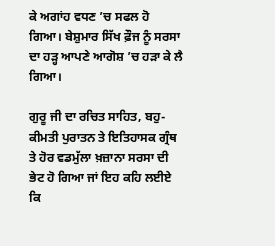ਕੇ ਅਗਾਂਹ ਵਧਣ ’ਚ ਸਫਲ ਹੋ ਗਿਆ। ਬੇਸ਼ੁਮਾਰ ਸਿੱਖ ਫ਼ੌਜ ਨੂੰ ਸਰਸਾ ਦਾ ਹੜ੍ਹ ਆਪਣੇ ਆਗੋਸ਼ ’ਚ ਹੜਾ ਕੇ ਲੈ ਗਿਆ।

ਗੁਰੂ ਜੀ ਦਾ ਰਚਿਤ ਸਾਹਿਤ, ਬਹੁ-ਕੀਮਤੀ ਪੁਰਾਤਨ ਤੇ ਇਤਿਹਾਸਕ ਗ੍ਰੰਥ ਤੇ ਹੋਰ ਵਡਮੁੱਲਾ ਖ਼ਜ਼ਾਨਾ ਸਰਸਾ ਦੀ ਭੇਟ ਹੋ ਗਿਆ ਜਾਂ ਇਹ ਕਹਿ ਲਈਏ ਕਿ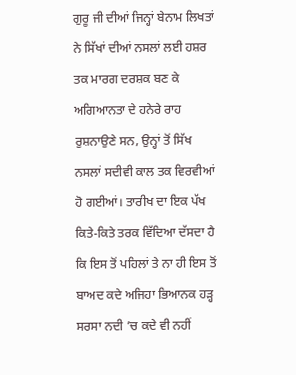ਗੁਰੂ ਜੀ ਦੀਆਂ ਜਿਨ੍ਹਾਂ ਬੇਨਾਮ ਲਿਖਤਾਂ ਨੇ ਸਿੱਖਾਂ ਦੀਆਂ ਨਸਲਾਂ ਲਈ ਹਸ਼ਰ ਤਕ ਮਾਰਗ ਦਰਸ਼ਕ ਬਣ ਕੇ ਅਗਿਆਨਤਾ ਦੇ ਹਨੇਰੇ ਰਾਹ ਰੁਸ਼ਨਾਉਣੇ ਸਨ, ਉਨ੍ਹਾਂ ਤੋਂ ਸਿੱਖ ਨਸਲਾਂ ਸਦੀਵੀ ਕਾਲ ਤਕ ਵਿਰਵੀਆਂ ਹੋ ਗਈਆਂ। ਤਾਰੀਖ ਦਾ ਇਕ ਪੱਖ ਕਿਤੇ-ਕਿਤੇ ਤਰਕ ਵਿੱਦਿਆ ਦੱਸਦਾ ਹੈ ਕਿ ਇਸ ਤੋਂ ਪਹਿਲਾਂ ਤੇ ਨਾ ਹੀ ਇਸ ਤੋਂ ਬਾਅਦ ਕਦੇ ਅਜਿਹਾ ਭਿਆਨਕ ਹੜ੍ਹ ਸਰਸਾ ਨਦੀ ’ਚ ਕਦੇ ਵੀ ਨਹੀਂ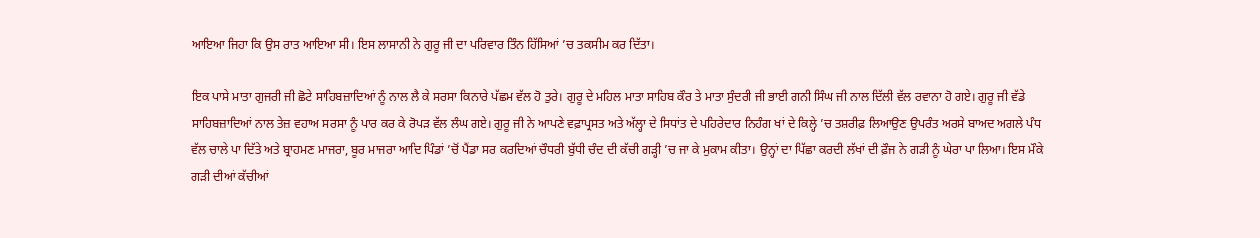ਆਇਆ ਜਿਹਾ ਕਿ ਉਸ ਰਾਤ ਆਇਆ ਸੀ। ਇਸ ਲਾਸਾਨੀ ਨੇ ਗੁਰੂ ਜੀ ਦਾ ਪਰਿਵਾਰ ਤਿੰਨ ਹਿੱਸਿਆਂ ’ਚ ਤਕਸੀਮ ਕਰ ਦਿੱਤਾ।

ਇਕ ਪਾਸੇ ਮਾਤਾ ਗੁਜਰੀ ਜੀ ਛੋਟੇ ਸਾਹਿਬਜ਼ਾਦਿਆਂ ਨੂੰ ਨਾਲ ਲੈ ਕੇ ਸਰਸਾ ਕਿਨਾਰੇ ਪੱਛਮ ਵੱਲ ਹੋ ਤੁਰੇ। ਗੁਰੂ ਦੇ ਮਹਿਲ ਮਾਤਾ ਸਾਹਿਬ ਕੌਰ ਤੇ ਮਾਤਾ ਸੁੰਦਰੀ ਜੀ ਭਾਈ ਗਨੀ ਸਿੰਘ ਜੀ ਨਾਲ ਦਿੱਲੀ ਵੱਲ ਰਵਾਨਾ ਹੋ ਗਏ। ਗੁਰੂ ਜੀ ਵੱਡੇ ਸਾਹਿਬਜ਼ਾਦਿਆਂ ਨਾਲ ਤੇਜ਼ ਵਹਾਅ ਸਰਸਾ ਨੂੰ ਪਾਰ ਕਰ ਕੇ ਰੋਪੜ ਵੱਲ ਲੰਘ ਗਏ। ਗੁਰੂ ਜੀ ਨੇ ਆਪਣੇ ਵਫ਼ਾਪ੍ਰਸਤ ਅਤੇ ਅੱਲ੍ਹਾ ਦੇ ਸਿਧਾਂਤ ਦੇ ਪਹਿਰੇਦਾਰ ਨਿਹੰਗ ਖਾਂ ਦੇ ਕਿਲ੍ਹੇ ’ਚ ਤਸ਼ਰੀਫ਼ ਲਿਆਉਣ ਉਪਰੰਤ ਅਰਸੇ ਬਾਅਦ ਅਗਲੇ ਪੰਧ ਵੱਲ ਚਾਲੇ ਪਾ ਦਿੱਤੇ ਅਤੇ ਬ੍ਰਾਹਮਣ ਮਾਜਰਾ, ਬੂਰ ਮਾਜਰਾ ਆਦਿ ਪਿੰਡਾਂ ’ਚੋਂ ਪੈਂਡਾ ਸਰ ਕਰਦਿਆਂ ਚੌਧਰੀ ਬੁੱਧੀ ਚੰਦ ਦੀ ਕੱਚੀ ਗੜ੍ਹੀ ’ਚ ਜਾ ਕੇ ਮੁਕਾਮ ਕੀਤਾ। ਉਨ੍ਹਾਂ ਦਾ ਪਿੱਛਾ ਕਰਦੀ ਲੱਖਾਂ ਦੀ ਫ਼ੌਜ ਨੇ ਗੜੀ ਨੂੰ ਘੇਰਾ ਪਾ ਲਿਆ। ਇਸ ਮੌਕੇ ਗੜੀ ਦੀਆਂ ਕੱਚੀਆਂ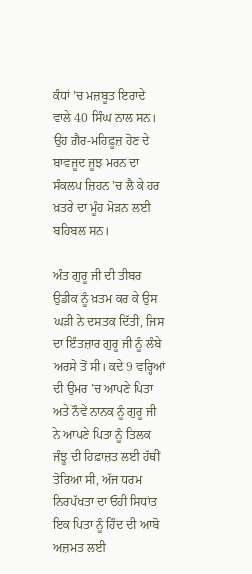ਕੰਧਾਂ ’ਚ ਮਜ਼ਬੂਤ ਇਰਾਦੇ ਵਾਲੇ 40 ਸਿੰਘ ਨਾਲ ਸਨ। ਉਹ ਗ਼ੈਰ-ਮਹਿਫ਼ੂਜ਼ ਹੋਣ ਦੇ ਬਾਵਜੂਦ ਜੂਝ ਮਰਨ ਦਾ ਸੰਕਲਪ ਜ਼ਿਹਨ ’ਚ ਲੈ ਕੇ ਹਰ ਖ਼ਤਰੇ ਦਾ ਮੂੰਹ ਮੋੜਨ ਲਈ ਬਹਿਬਲ ਸਨ।

ਅੰਤ ਗੁਰੂ ਜੀ ਦੀ ਤੀਬਰ ਉਡੀਕ ਨੂੰ ਖ਼ਤਮ ਕਰ ਕੇ ਉਸ ਘੜੀ ਨੇ ਦਸਤਕ ਦਿੱਤੀ, ਜਿਸ ਦਾ ਇੰਤਜ਼ਾਰ ਗੁਰੂ ਜੀ ਨੂੰ ਲੰਬੇ ਅਰਸੇ ਤੋਂ ਸੀ। ਕਦੇ 9 ਵਰ੍ਹਿਆਂ ਦੀ ਉਮਰ ’ਚ ਆਪਣੇ ਪਿਤਾ ਅਤੇ ਨੌਵੇਂ ਨਾਨਕ ਨੂੰ ਗੁਰੂ ਜੀ ਨੇ ਆਪਣੇ ਪਿਤਾ ਨੂੰ ਤਿਲਕ ਜੰਝੂ ਦੀ ਹਿਫ਼ਾਜ਼ਤ ਲਈ ਹੱਥੀਂ ਤੋਰਿਆ ਸੀ, ਅੱਜ ਧਰਮ ਨਿਰਪੱਖਤਾ ਦਾ ਓਹੀ ਸਿਧਾਂਤ ਇਕ ਪਿਤਾ ਨੂੰ ਹਿੰਦ ਦੀ ਆਬੋ ਅਜ਼ਮਤ ਲਈ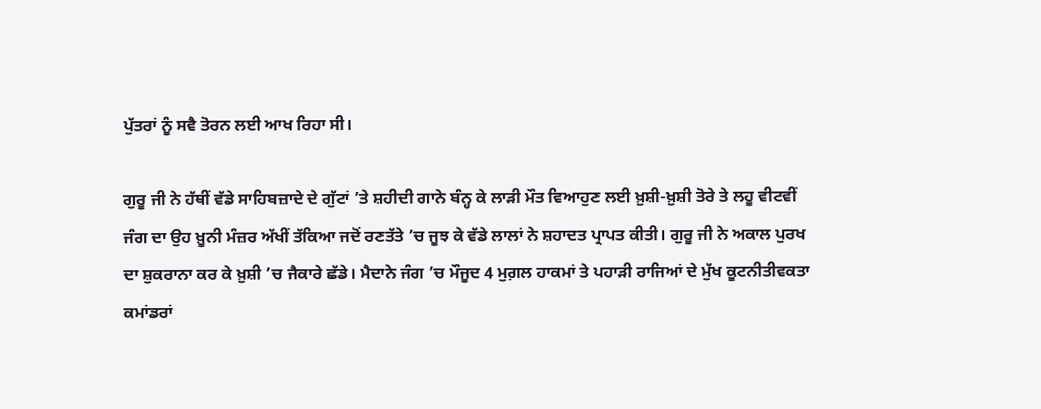ਪੁੱਤਰਾਂ ਨੂੰ ਸਵੈ ਤੋਰਨ ਲਈ ਆਖ ਰਿਹਾ ਸੀ।

ਗੁਰੂ ਜੀ ਨੇ ਹੱਥੀਂ ਵੱਡੇ ਸਾਹਿਬਜ਼ਾਦੇ ਦੇ ਗੁੱਟਾਂ ’ਤੇ ਸ਼ਹੀਦੀ ਗਾਨੇ ਬੰਨ੍ਹ ਕੇ ਲਾੜੀ ਮੌਤ ਵਿਆਹੁਣ ਲਈ ਖ਼ੁਸ਼ੀ-ਖ਼ੁਸ਼ੀ ਤੋਰੇ ਤੇ ਲਹੂ ਵੀਟਵੀਂ ਜੰਗ ਦਾ ਉਹ ਖ਼ੂਨੀ ਮੰਜ਼ਰ ਅੱਖੀਂ ਤੱਕਿਆ ਜਦੋਂ ਰਣਤੱਤੇ ’ਚ ਜੂਝ ਕੇ ਵੱਡੇ ਲਾਲਾਂ ਨੇ ਸ਼ਹਾਦਤ ਪ੍ਰਾਪਤ ਕੀਤੀ। ਗੁਰੂ ਜੀ ਨੇ ਅਕਾਲ ਪੁਰਖ ਦਾ ਸ਼ੁਕਰਾਨਾ ਕਰ ਕੇ ਖ਼ੁਸ਼ੀ ’ਚ ਜੈਕਾਰੇ ਛੱਡੇ। ਮੈਦਾਨੇ ਜੰਗ ’ਚ ਮੌਜੂਦ 4 ਮੁਗ਼ਲ ਹਾਕਮਾਂ ਤੇ ਪਹਾੜੀ ਰਾਜਿਆਂ ਦੇ ਮੁੱਖ ਕੂਟਨੀਤੀਵਕਤਾ ਕਮਾਂਡਰਾਂ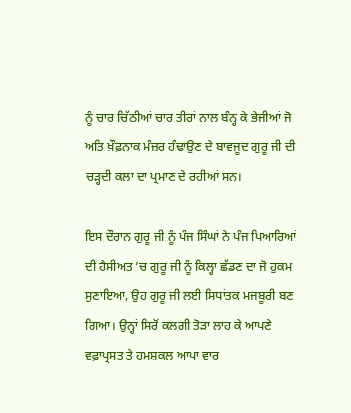ਨੂੰ ਚਾਰ ਚਿੱਠੀਆਂ ਚਾਰ ਤੀਰਾਂ ਨਾਲ ਬੰਨ੍ਹ ਕੇ ਭੇਜੀਆਂ ਜੋ ਅਤਿ ਖ਼ੌਫ਼ਨਾਕ ਮੰਜ਼ਰ ਹੰਢਾਉਣ ਦੇ ਬਾਵਜੂਦ ਗੁਰੂ ਜੀ ਦੀ ਚੜ੍ਹਦੀ ਕਲਾ ਦਾ ਪ੍ਰਮਾਣ ਦੇ ਰਹੀਆਂ ਸਨ।

ਇਸ ਦੌਰਾਨ ਗੁਰੂ ਜੀ ਨੂੰ ਪੰਜ ਸਿੰਘਾਂ ਨੇ ਪੰਜ ਪਿਆਰਿਆਂ ਦੀ ਹੈਸੀਅਤ ’ਚ ਗੁਰੂ ਜੀ ਨੂੰ ਕਿਲ੍ਹਾ ਛੱਡਣ ਦਾ ਜੋ ਹੁਕਮ ਸੁਣਾਇਆ, ਉਹ ਗੁਰੂ ਜੀ ਲਈ ਸਿਧਾਂਤਕ ਮਜਬੂਰੀ ਬਣ ਗਿਆ। ਉਨ੍ਹਾਂ ਸਿਰੋਂ ਕਲਗੀ ਤੋੜਾ ਲਾਹ ਕੇ ਆਪਣੇ ਵਫ਼ਾਪ੍ਰਸਤ ਤੇ ਹਮਸ਼ਕਲ ਆਪਾ ਵਾਰ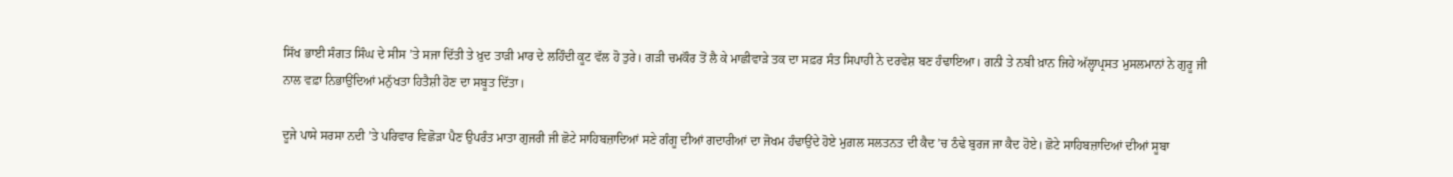ਸਿੱਖ ਭਾਈ ਸੰਗਤ ਸਿੰਘ ਦੇ ਸੀਸ ’ਤੇ ਸਜਾ ਦਿੱਤੀ ਤੇ ਖ਼ੁਦ ਤਾੜੀ ਮਾਰ ਦੇ ਲਹਿੰਦੀ ਕੂਟ ਵੱਲ ਹੋ ਤੁਰੇ। ਗੜੀ ਚਮਕੌਰ ਤੋਂ ਲੈ ਕੇ ਮਾਛੀਵਾੜੇ ਤਕ ਦਾ ਸਫ਼ਰ ਸੰਤ ਸਿਪਾਹੀ ਨੇ ਦਰਵੇਸ਼ ਬਣ ਹੰਢਾਇਆ। ਗਨੀ ਤੇ ਨਬੀ ਖ਼ਾਨ ਜਿਹੇ ਅੱਲ੍ਹਾਪ੍ਰਸਤ ਮੁਸਲਮਾਨਾਂ ਨੇ ਗੁਰੂ ਜੀ ਨਾਲ ਵਫ਼ਾ ਨਿਭਾਉਂਦਿਆਂ ਮਨੁੱਖਤਾ ਹਿਤੈਸ਼ੀ ਹੋਣ ਦਾ ਸਬੂਤ ਦਿੱਤਾ।

ਦੂਜੇ ਪਾਸੇ ਸਰਸਾ ਨਦੀ ’ਤੇ ਪਰਿਵਾਰ ਵਿਛੋੜਾ ਪੈਣ ਉਪਰੰਤ ਮਾਤਾ ਗੁਜਰੀ ਜੀ ਛੋਟੇ ਸਾਹਿਬਜ਼ਾਦਿਆਂ ਸਣੇ ਗੰਗੂ ਦੀਆਂ ਗਦਾਰੀਆਂ ਦਾ ਜੋਖਮ ਹੰਢਾਉਂਦੇ ਹੋਏ ਮੁਗ਼ਲ ਸਲਤਨਤ ਦੀ ਕੈਦ ’ਚ ਠੰਢੇ ਬੁਰਜ ਜਾ ਕੈਦ ਹੋਏ। ਛੋਟੇ ਸਾਹਿਬਜ਼ਾਦਿਆਂ ਦੀਆਂ ਸੂਬਾ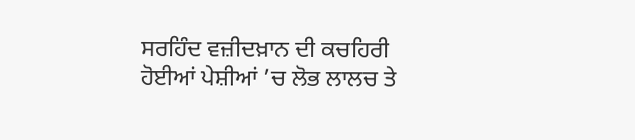ਸਰਹਿੰਦ ਵਜ਼ੀਦਖ਼ਾਨ ਦੀ ਕਚਹਿਰੀ ਹੋਈਆਂ ਪੇਸ਼ੀਆਂ ’ਚ ਲੋਭ ਲਾਲਚ ਤੇ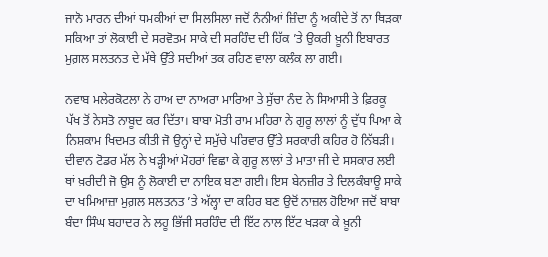ਜਾਨੋ ਮਾਰਨ ਦੀਆਂ ਧਮਕੀਆਂ ਦਾ ਸਿਲਸਿਲਾ ਜਦੋਂ ਨੰਨੀਆਂ ਜ਼ਿੰਦਾ ਨੂੰ ਅਕੀਦੇ ਤੋਂ ਨਾ ਥਿੜਕਾ ਸਕਿਆ ਤਾਂ ਲੋਕਾਈ ਦੇ ਸਰਵੋਤਮ ਸਾਕੇ ਦੀ ਸਰਹਿੰਦ ਦੀ ਹਿੱਕ ’ਤੇ ਉਕਰੀ ਖ਼ੂਨੀ ਇਬਾਰਤ ਮੁਗ਼ਲ ਸਲਤਨਤ ਦੇ ਮੱਥੇ ਉੱਤੇ ਸਦੀਆਂ ਤਕ ਰਹਿਣ ਵਾਲਾ ਕਲੰਕ ਲਾ ਗਈ।

ਨਵਾਬ ਮਲੇਰਕੋਟਲਾ ਨੇ ਹਾਅ ਦਾ ਨਾਅਰਾ ਮਾਰਿਆ ਤੇ ਸੁੱਚਾ ਨੰਦ ਨੇ ਸਿਆਸੀ ਤੇ ਫ਼ਿਰਕੂ ਪੱਖ ਤੋਂ ਨੇਸਤੋ ਨਾਬੂਦ ਕਰ ਦਿੱਤਾ। ਬਾਬਾ ਮੋਤੀ ਰਾਮ ਮਹਿਰਾ ਨੇ ਗੁਰੂ ਲਾਲਾਂ ਨੂੰ ਦੁੱਧ ਪਿਆ ਕੇ ਨਿਸ਼ਕਾਮ ਖਿਦਮਤ ਕੀਤੀ ਜੋ ਉਨ੍ਹਾਂ ਦੇ ਸਮੁੱਚੇ ਪਰਿਵਾਰ ਉੱਤੇ ਸਰਕਾਰੀ ਕਹਿਰ ਹੋ ਨਿੱਬੜੀ। ਦੀਵਾਨ ਟੋਡਰ ਮੱਲ ਨੇ ਖੜ੍ਹੀਆਂ ਮੋਹਰਾਂ ਵਿਛਾ ਕੇ ਗੁਰੂ ਲਾਲਾਂ ਤੇ ਮਾਤਾ ਜੀ ਦੇ ਸਸਕਾਰ ਲਈ ਥਾਂ ਖ਼ਰੀਦੀ ਜੋ ਉਸ ਨੂੰ ਲੋਕਾਈ ਦਾ ਨਾਇਕ ਬਣਾ ਗਈ। ਇਸ ਬੇਨਜ਼ੀਰ ਤੇ ਦਿਲਕੰਬਾਊ ਸਾਕੇ ਦਾ ਖਮਿਆਜ਼ਾ ਮੁਗ਼ਲ ਸਲਤਨਤ ’ਤੇ ਅੱਲ੍ਹਾ ਦਾ ਕਹਿਰ ਬਣ ਉਦੋਂ ਨਾਜ਼ਲ ਹੋਇਆ ਜਦੋਂ ਬਾਬਾ ਬੰਦਾ ਸਿੰਘ ਬਹਾਦਰ ਨੇ ਲਹੂ ਭਿੱਜੀ ਸਰਹਿੰਦ ਦੀ ਇੱਟ ਨਾਲ ਇੱਟ ਖੜਕਾ ਕੇ ਖ਼ੂਨੀ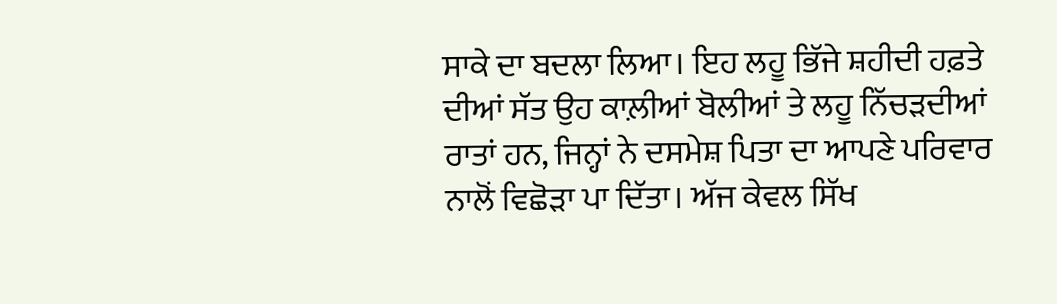ਸਾਕੇ ਦਾ ਬਦਲਾ ਲਿਆ। ਇਹ ਲਹੂ ਭਿੱਜੇ ਸ਼ਹੀਦੀ ਹਫ਼ਤੇ ਦੀਆਂ ਸੱਤ ਉਹ ਕਾਲ਼ੀਆਂ ਬੋਲੀਆਂ ਤੇ ਲਹੂ ਨਿੱਚੜਦੀਆਂ ਰਾਤਾਂ ਹਨ, ਜਿਨ੍ਹਾਂ ਨੇ ਦਸਮੇਸ਼ ਪਿਤਾ ਦਾ ਆਪਣੇ ਪਰਿਵਾਰ ਨਾਲੋਂ ਵਿਛੋੜਾ ਪਾ ਦਿੱਤਾ। ਅੱਜ ਕੇਵਲ ਸਿੱਖ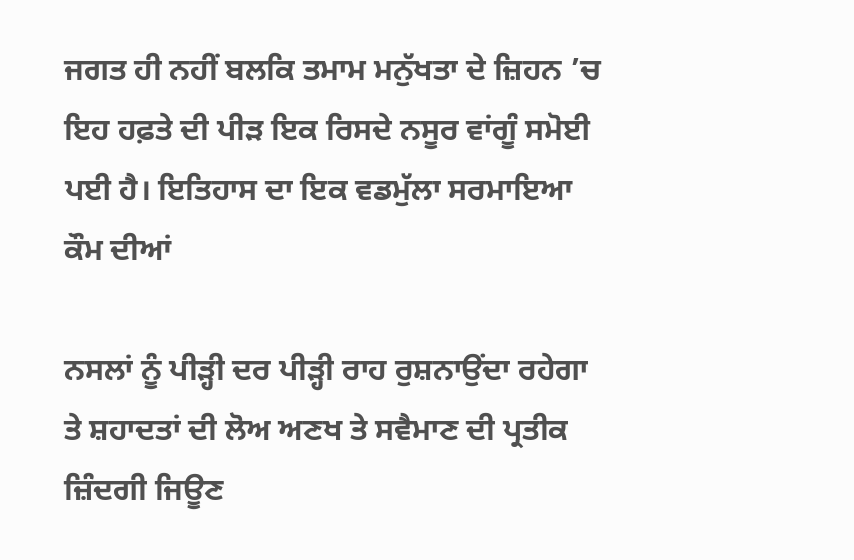ਜਗਤ ਹੀ ਨਹੀਂ ਬਲਕਿ ਤਮਾਮ ਮਨੁੱਖਤਾ ਦੇ ਜ਼ਿਹਨ ’ਚ ਇਹ ਹਫ਼ਤੇ ਦੀ ਪੀੜ ਇਕ ਰਿਸਦੇ ਨਸੂਰ ਵਾਂਗੂੰ ਸਮੋਈ ਪਈ ਹੈ। ਇਤਿਹਾਸ ਦਾ ਇਕ ਵਡਮੁੱਲਾ ਸਰਮਾਇਆ ਕੌਮ ਦੀਆਂ

ਨਸਲਾਂ ਨੂੰ ਪੀੜ੍ਹੀ ਦਰ ਪੀੜ੍ਹੀ ਰਾਹ ਰੁਸ਼ਨਾਉਂਦਾ ਰਹੇਗਾ ਤੇ ਸ਼ਹਾਦਤਾਂ ਦੀ ਲੋਅ ਅਣਖ ਤੇ ਸਵੈਮਾਣ ਦੀ ਪ੍ਰਤੀਕ ਜ਼ਿੰਦਗੀ ਜਿਊਣ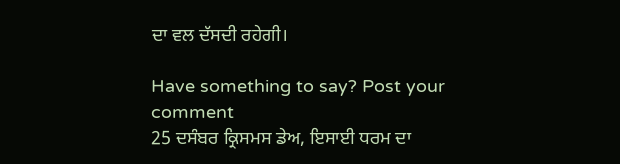ਦਾ ਵਲ ਦੱਸਦੀ ਰਹੇਗੀ।

Have something to say? Post your comment
25 ਦਸੰਬਰ ਕ੍ਰਿਸਮਸ ਡੇਅ, ਇਸਾਈ ਧਰਮ ਦਾ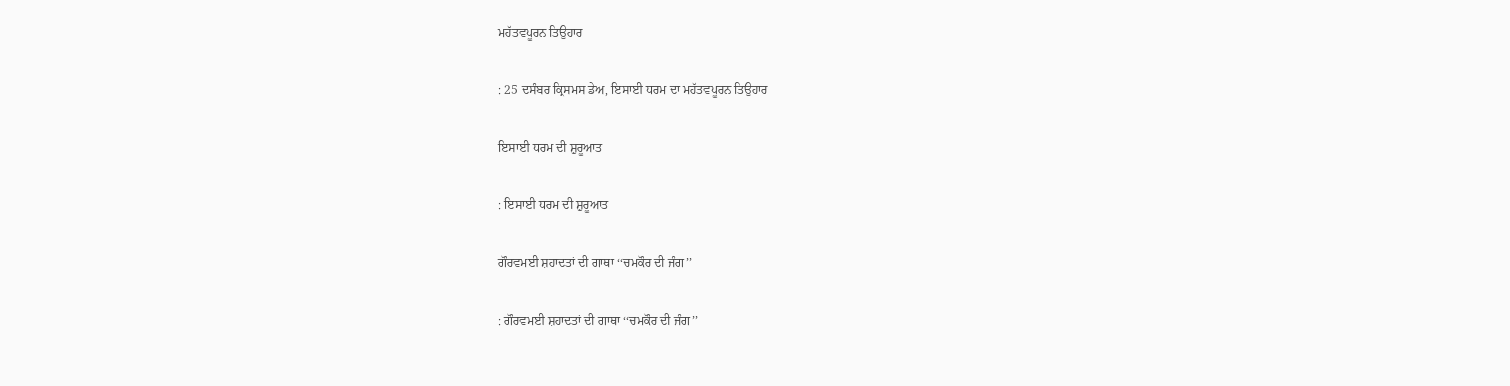ਮਹੱਤਵਪੂਰਨ ਤਿਉਹਾਰ

: 25 ਦਸੰਬਰ ਕ੍ਰਿਸਮਸ ਡੇਅ, ਇਸਾਈ ਧਰਮ ਦਾ ਮਹੱਤਵਪੂਰਨ ਤਿਉਹਾਰ

ਇਸਾਈ ਧਰਮ ਦੀ ਸ਼ੁਰੂਆਤ

: ਇਸਾਈ ਧਰਮ ਦੀ ਸ਼ੁਰੂਆਤ

ਗੌਰਵਮਈ ਸ਼ਹਾਦਤਾਂ ਦੀ ਗਾਥਾ ‘‘ਚਮਕੌਰ ਦੀ ਜੰਗ’’

: ਗੌਰਵਮਈ ਸ਼ਹਾਦਤਾਂ ਦੀ ਗਾਥਾ ‘‘ਚਮਕੌਰ ਦੀ ਜੰਗ’’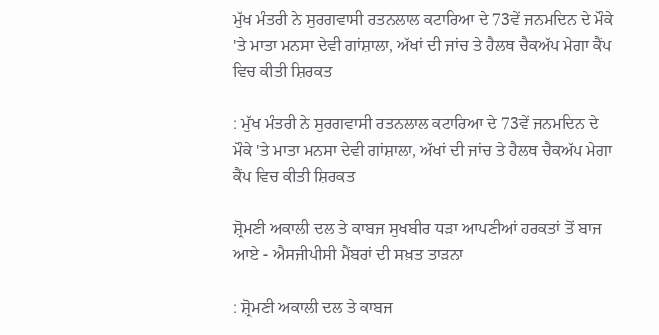ਮੁੱਖ ਮੰਤਰੀ ਨੇ ਸੁਰਗਵਾਸੀ ਰਤਨਲਾਲ ਕਟਾਰਿਆ ਦੇ 73ਵੇਂ ਜਨਮਦਿਨ ਦੇ ਮੌਕੇ 'ਤੇ ਮਾਤਾ ਮਨਸਾ ਦੇਵੀ ਗਾਂਸ਼ਾਲਾ, ਅੱਖਾਂ ਦੀ ਜਾਂਚ ਤੇ ਹੈਲਥ ਚੈਕਅੱਪ ਮੇਗਾ ਕੈਂਪ ਵਿਚ ਕੀਤੀ ਸ਼ਿਰਕਤ

: ਮੁੱਖ ਮੰਤਰੀ ਨੇ ਸੁਰਗਵਾਸੀ ਰਤਨਲਾਲ ਕਟਾਰਿਆ ਦੇ 73ਵੇਂ ਜਨਮਦਿਨ ਦੇ ਮੌਕੇ 'ਤੇ ਮਾਤਾ ਮਨਸਾ ਦੇਵੀ ਗਾਂਸ਼ਾਲਾ, ਅੱਖਾਂ ਦੀ ਜਾਂਚ ਤੇ ਹੈਲਥ ਚੈਕਅੱਪ ਮੇਗਾ ਕੈਂਪ ਵਿਚ ਕੀਤੀ ਸ਼ਿਰਕਤ

ਸ਼੍ਰੋਮਣੀ ਅਕਾਲੀ ਦਲ ਤੇ ਕਾਬਜ ਸੁਖਬੀਰ ਧੜਾ ਆਪਣੀਆਂ ਹਰਕਤਾਂ ਤੋਂ ਬਾਜ ਆਏ - ਐਸਜੀਪੀਸੀ ਮੈਂਬਰਾਂ ਦੀ ਸਖ਼ਤ ਤਾੜਨਾ

: ਸ਼੍ਰੋਮਣੀ ਅਕਾਲੀ ਦਲ ਤੇ ਕਾਬਜ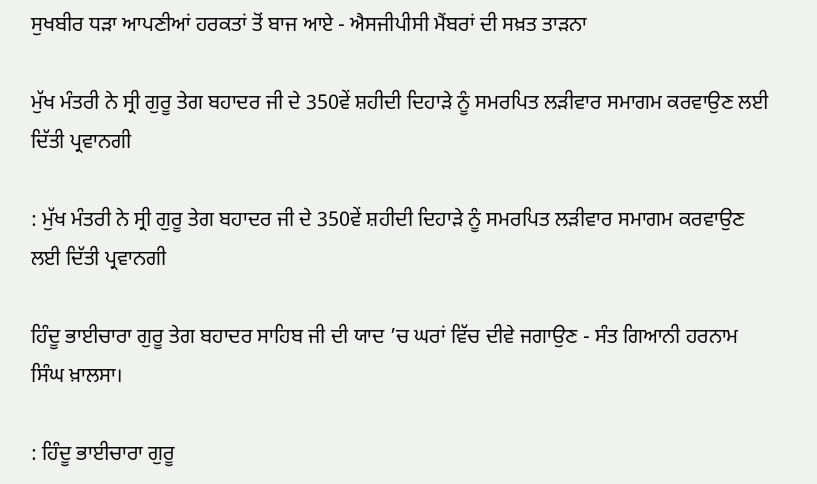ਸੁਖਬੀਰ ਧੜਾ ਆਪਣੀਆਂ ਹਰਕਤਾਂ ਤੋਂ ਬਾਜ ਆਏ - ਐਸਜੀਪੀਸੀ ਮੈਂਬਰਾਂ ਦੀ ਸਖ਼ਤ ਤਾੜਨਾ

ਮੁੱਖ ਮੰਤਰੀ ਨੇ ਸ੍ਰੀ ਗੁਰੂ ਤੇਗ ਬਹਾਦਰ ਜੀ ਦੇ 350ਵੇਂ ਸ਼ਹੀਦੀ ਦਿਹਾੜੇ ਨੂੰ ਸਮਰਪਿਤ ਲੜੀਵਾਰ ਸਮਾਗਮ ਕਰਵਾਉਣ ਲਈ ਦਿੱਤੀ ਪ੍ਰਵਾਨਗੀ

: ਮੁੱਖ ਮੰਤਰੀ ਨੇ ਸ੍ਰੀ ਗੁਰੂ ਤੇਗ ਬਹਾਦਰ ਜੀ ਦੇ 350ਵੇਂ ਸ਼ਹੀਦੀ ਦਿਹਾੜੇ ਨੂੰ ਸਮਰਪਿਤ ਲੜੀਵਾਰ ਸਮਾਗਮ ਕਰਵਾਉਣ ਲਈ ਦਿੱਤੀ ਪ੍ਰਵਾਨਗੀ

ਹਿੰਦੂ ਭਾਈਚਾਰਾ ਗੁਰੂ ਤੇਗ ਬਹਾਦਰ ਸਾਹਿਬ ਜੀ ਦੀ ਯਾਦ ’ਚ ਘਰਾਂ ਵਿੱਚ ਦੀਵੇ ਜਗਾਉਣ - ਸੰਤ ਗਿਆਨੀ ਹਰਨਾਮ ਸਿੰਘ ਖ਼ਾਲਸਾ।

: ਹਿੰਦੂ ਭਾਈਚਾਰਾ ਗੁਰੂ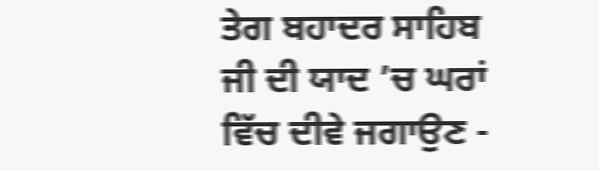ਤੇਗ ਬਹਾਦਰ ਸਾਹਿਬ ਜੀ ਦੀ ਯਾਦ ’ਚ ਘਰਾਂ ਵਿੱਚ ਦੀਵੇ ਜਗਾਉਣ -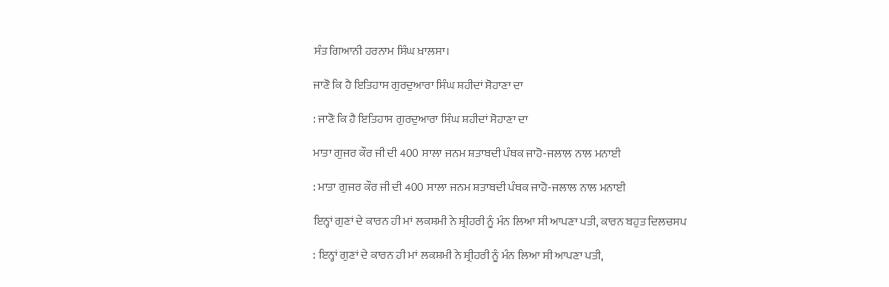ਸੰਤ ਗਿਆਨੀ ਹਰਨਾਮ ਸਿੰਘ ਖ਼ਾਲਸਾ।

ਜਾਣੋ ਕਿ ਹੈ ਇਤਿਹਾਸ ਗੁਰਦੁਆਰਾ ਸਿੰਘ ਸ਼ਹੀਦਾਂ ਸੋਹਾਣਾ ਦਾ

: ਜਾਣੋ ਕਿ ਹੈ ਇਤਿਹਾਸ ਗੁਰਦੁਆਰਾ ਸਿੰਘ ਸ਼ਹੀਦਾਂ ਸੋਹਾਣਾ ਦਾ

ਮਾਤਾ ਗੁਜਰ ਕੌਰ ਜੀ ਦੀ 400 ਸਾਲਾ ਜਨਮ ਸ਼ਤਾਬਦੀ ਪੰਥਕ ਜਾਹੋ-ਜਲਾਲ ਨਾਲ ਮਨਾਈ

: ਮਾਤਾ ਗੁਜਰ ਕੌਰ ਜੀ ਦੀ 400 ਸਾਲਾ ਜਨਮ ਸ਼ਤਾਬਦੀ ਪੰਥਕ ਜਾਹੋ-ਜਲਾਲ ਨਾਲ ਮਨਾਈ

ਇਨ੍ਹਾਂ ਗੁਣਾਂ ਦੇ ਕਾਰਨ ਹੀ ਮਾਂ ਲਕਸ਼ਮੀ ਨੇ ਸ਼੍ਰੀਹਰੀ ਨੂੰ ਮੰਨ ਲਿਆ ਸੀ ਆਪਣਾ ਪਤੀ, ਕਾਰਨ ਬਹੁਤ ਦਿਲਚਸਪ

: ਇਨ੍ਹਾਂ ਗੁਣਾਂ ਦੇ ਕਾਰਨ ਹੀ ਮਾਂ ਲਕਸ਼ਮੀ ਨੇ ਸ਼੍ਰੀਹਰੀ ਨੂੰ ਮੰਨ ਲਿਆ ਸੀ ਆਪਣਾ ਪਤੀ,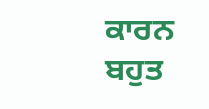ਕਾਰਨ ਬਹੁਤ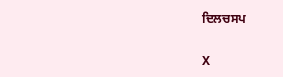ਦਿਲਚਸਪ

X